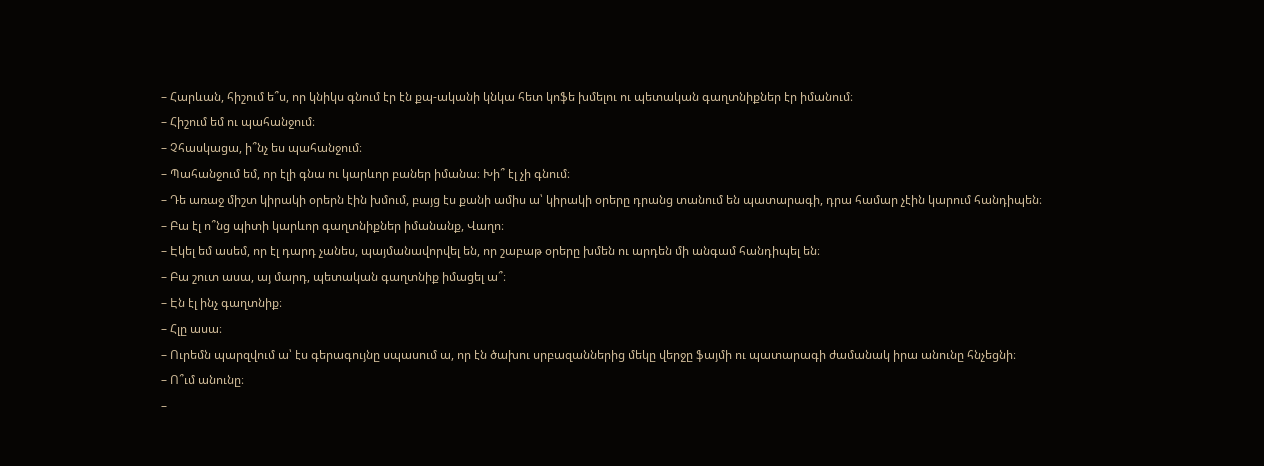– Հարևան, հիշում ե՞ս, որ կնիկս գնում էր էն քպ-ականի կնկա հետ կոֆե խմելու ու պետական գաղտնիքներ էր իմանում։
– Հիշում եմ ու պահանջում։
– Չհասկացա, ի՞նչ ես պահանջում։
– Պահանջում եմ, որ էլի գնա ու կարևոր բաներ իմանա։ Խի՞ էլ չի գնում։
– Դե առաջ միշտ կիրակի օրերն էին խմում, բայց էս քանի ամիս ա՝ կիրակի օրերը դրանց տանում են պատարագի, դրա համար չէին կարում հանդիպեն։
– Բա էլ ո՞նց պիտի կարևոր գաղտնիքներ իմանանք, Վաղո։
– Էկել եմ ասեմ, որ էլ դարդ չանես, պայմանավորվել են, որ շաբաթ օրերը խմեն ու արդեն մի անգամ հանդիպել են։
– Բա շուտ ասա, այ մարդ, պետական գաղտնիք իմացել ա՞։
– Էն էլ ինչ գաղտնիք։
– Հլը ասա։
– Ուրեմն պարզվում ա՝ էս գերագույնը սպասում ա, որ էն ծախու սրբազաններից մեկը վերջը ֆայմի ու պատարագի ժամանակ իրա անունը հնչեցնի։
– Ո՞ւմ անունը։
–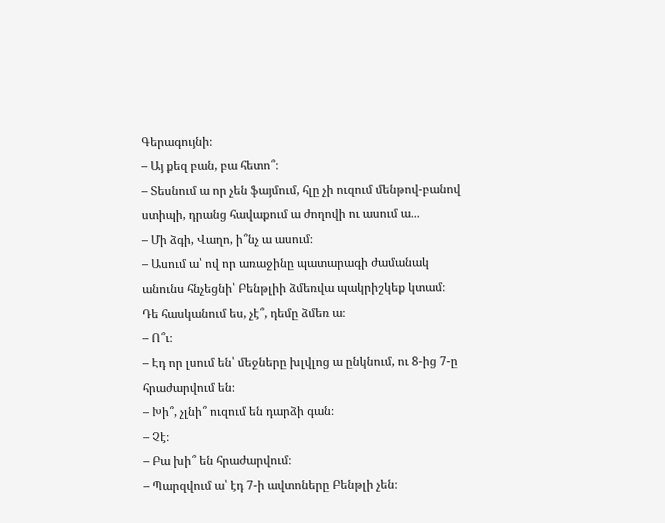Գերագույնի։
– Այ քեզ բան, բա հետո՞։
– Տեսնում ա որ չեն ֆայմում, հլը չի ուզում մենթով-բանով ստիպի, դրանց հավաքում ա ժողովի ու ասում ա․․․
– Մի ձգի, Վաղո, ի՞նչ ա ասում։
– Ասում ա՝ ով որ առաջինը պատարագի ժամանակ անունս հնչեցնի՝ Բենթլիի ձմեռվա պակրիշկեք կտամ։ Դե հասկանում ես, չէ՞, դեմը ձմեռ ա։
– Ո՞ւ։
– Էդ որ լսում են՝ մեջները խլվլոց ա ընկնում, ու 8-ից 7-ը հրաժարվում են։
– Խի՞, չլնի՞ ուզում են դարձի գան։
– Չէ։
– Բա խի՞ են հրաժարվում։
– Պարզվում ա՝ էդ 7-ի ավտոները Բենթլի չեն։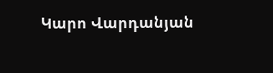Կարո Վարդանյան